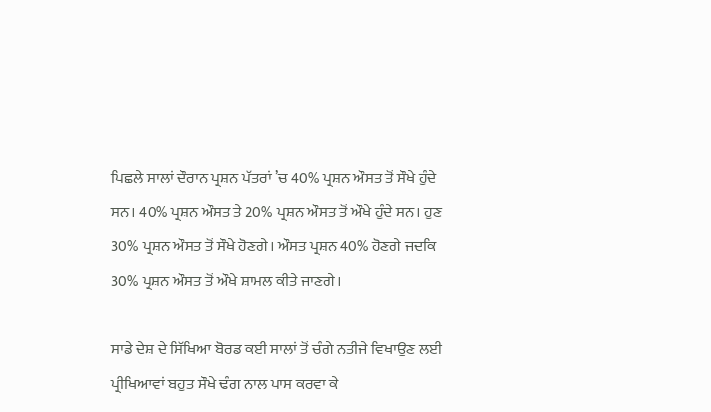ਪਿਛਲੇ ਸਾਲਾਂ ਦੌਰਾਨ ਪ੍ਰਸ਼ਨ ਪੱਤਰਾਂ ’ਚ 40% ਪ੍ਰਸ਼ਨ ਔਸਤ ਤੋਂ ਸੌਖੇ ਹੁੰਦੇ ਸਨ। 40% ਪ੍ਰਸ਼ਨ ਔਸਤ ਤੇ 20% ਪ੍ਰਸ਼ਨ ਔਸਤ ਤੋਂ ਔਖੇ ਹੁੰਦੇ ਸਨ। ਹੁਣ 30% ਪ੍ਰਸ਼ਨ ਔਸਤ ਤੋਂ ਸੌਖੇ ਹੋਣਗੇ। ਔਸਤ ਪ੍ਰਸ਼ਨ 40% ਹੋਣਗੇ ਜਦਕਿ 30% ਪ੍ਰਸ਼ਨ ਔਸਤ ਤੋਂ ਔਖੇ ਸ਼ਾਮਲ ਕੀਤੇ ਜਾਣਗੇ।

ਸਾਡੇ ਦੇਸ਼ ਦੇ ਸਿੱਖਿਆ ਬੋਰਡ ਕਈ ਸਾਲਾਂ ਤੋਂ ਚੰਗੇ ਨਤੀਜੇ ਵਿਖਾਉਣ ਲਈ ਪ੍ਰੀਖਿਆਵਾਂ ਬਹੁਤ ਸੌਖੇ ਢੰਗ ਨਾਲ ਪਾਸ ਕਰਵਾ ਕੇ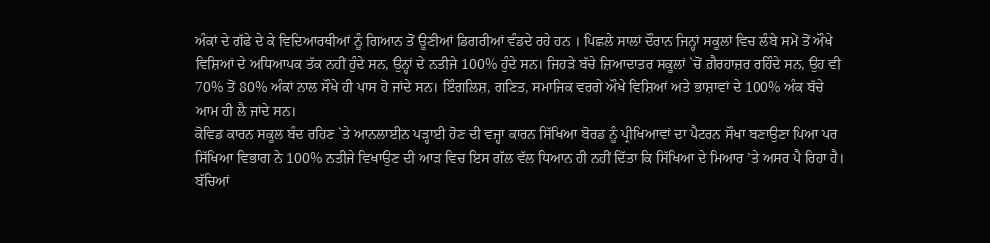ਅੰਕਾਂ ਦੇ ਗੱਫੇ ਦੇ ਕੇ ਵਿਦਿਆਰਥੀਆਂ ਨੂੰ ਗਿਆਨ ਤੋਂ ਊਣੀਆਂ ਡਿਗਰੀਆਂ ਵੰਡਦੇ ਰਹੇ ਹਨ । ਪਿਛਲੇ ਸਾਲਾਂ ਦੌਰਾਨ ਜਿਨ੍ਹਾਂ ਸਕੂਲਾਂ ਵਿਚ ਲੰਬੇ ਸਮੇਂ ਤੋਂ ਔਖੇ ਵਿਸ਼ਿਆਂ ਦੇ ਅਧਿਆਪਕ ਤੱਕ ਨਹੀਂ ਹੁੰਦੇ ਸਨ, ਉਨ੍ਹਾਂ ਦੇ ਨਤੀਜੇ 100% ਹੁੰਦੇ ਸਨ। ਜਿਹੜੇ ਬੱਚੇ ਜ਼ਿਆਦਾਤਰ ਸਕੂਲਾਂ `ਚੋਂ ਗ਼ੈਰਹਾਜ਼ਰ ਰਹਿੰਦੇ ਸਨ, ਉਹ ਵੀ 70% ਤੋਂ 80% ਅੰਕਾਂ ਨਾਲ ਸੌਖੇ ਹੀ ਪਾਸ ਹੋ ਜਾਂਦੇ ਸਨ। ਇੰਗਲਿਸ਼, ਗਣਿਤ, ਸਮਾਜਿਕ ਵਰਗੇ ਔਖੇ ਵਿਸ਼ਿਆਂ ਅਤੇ ਭਾਸ਼ਾਵਾਂ ਦੇ 100% ਅੰਕ ਬੱਚੇ ਆਮ ਹੀ ਲੈ ਜਾਂਦੇ ਸਨ।
ਕੋਵਿਡ ਕਾਰਨ ਸਕੂਲ ਬੰਦ ਰਹਿਣ `ਤੇ ਆਨਲਾਈਨ ਪੜ੍ਹਾਈ ਹੋਣ ਦੀ ਵਜ੍ਹਾ ਕਾਰਨ ਸਿੱਖਿਆ ਬੋਰਡ ਨੂੰ ਪ੍ਰੀਖਿਆਵਾਂ ਦਾ ਪੈਟਰਨ ਸੌਖਾ ਬਣਾਉਣਾ ਪਿਆ ਪਰ ਸਿੱਖਿਆ ਵਿਭਾਗ ਨੇ 100% ਨਤੀਜੇ ਵਿਖਾਉਣ ਦੀ ਆੜ ਵਿਚ ਇਸ ਗੱਲ ਵੱਲ ਧਿਆਨ ਹੀ ਨਹੀਂ ਦਿੱਤਾ ਕਿ ਸਿੱਖਿਆ ਦੇ ਮਿਆਰ ’ਤੇ ਅਸਰ ਪੈ ਰਿਹਾ ਹੈ। ਬੱਚਿਆਂ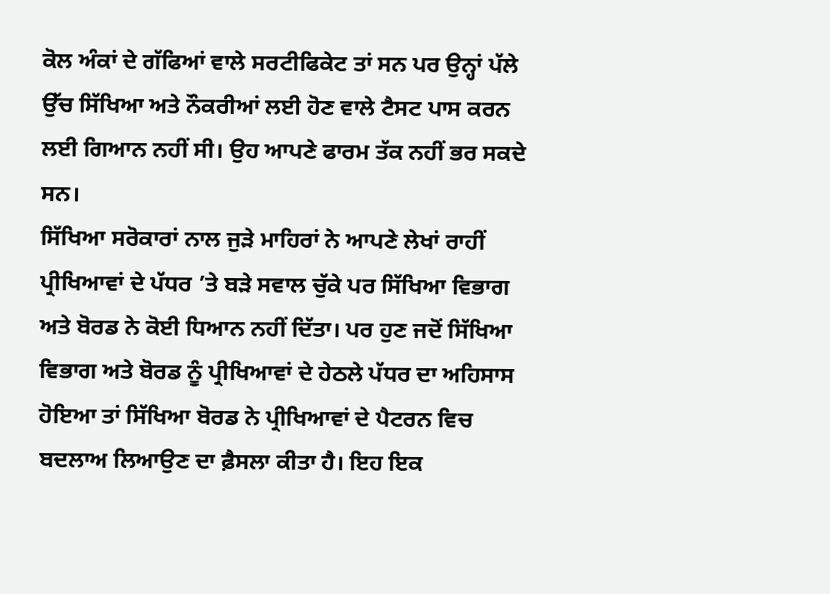ਕੋਲ ਅੰਕਾਂ ਦੇ ਗੱਫਿਆਂ ਵਾਲੇ ਸਰਟੀਫਿਕੇਟ ਤਾਂ ਸਨ ਪਰ ਉਨ੍ਹਾਂ ਪੱਲੇ ਉੱਚ ਸਿੱਖਿਆ ਅਤੇ ਨੌਕਰੀਆਂ ਲਈ ਹੋਣ ਵਾਲੇ ਟੈਸਟ ਪਾਸ ਕਰਨ ਲਈ ਗਿਆਨ ਨਹੀਂ ਸੀ। ਉਹ ਆਪਣੇ ਫਾਰਮ ਤੱਕ ਨਹੀਂ ਭਰ ਸਕਦੇ ਸਨ।
ਸਿੱਖਿਆ ਸਰੋਕਾਰਾਂ ਨਾਲ ਜੁੜੇ ਮਾਹਿਰਾਂ ਨੇ ਆਪਣੇ ਲੇਖਾਂ ਰਾਹੀਂ ਪ੍ਰੀਖਿਆਵਾਂ ਦੇ ਪੱਧਰ ’ਤੇ ਬੜੇ ਸਵਾਲ ਚੁੱਕੇ ਪਰ ਸਿੱਖਿਆ ਵਿਭਾਗ ਅਤੇ ਬੋਰਡ ਨੇ ਕੋਈ ਧਿਆਨ ਨਹੀਂ ਦਿੱਤਾ। ਪਰ ਹੁਣ ਜਦੋਂ ਸਿੱਖਿਆ ਵਿਭਾਗ ਅਤੇ ਬੋਰਡ ਨੂੰ ਪ੍ਰੀਖਿਆਵਾਂ ਦੇ ਹੇਠਲੇ ਪੱਧਰ ਦਾ ਅਹਿਸਾਸ ਹੋਇਆ ਤਾਂ ਸਿੱਖਿਆ ਬੋਰਡ ਨੇ ਪ੍ਰੀਖਿਆਵਾਂ ਦੇ ਪੈਟਰਨ ਵਿਚ ਬਦਲਾਅ ਲਿਆਉਣ ਦਾ ਫ਼ੈਸਲਾ ਕੀਤਾ ਹੈ। ਇਹ ਇਕ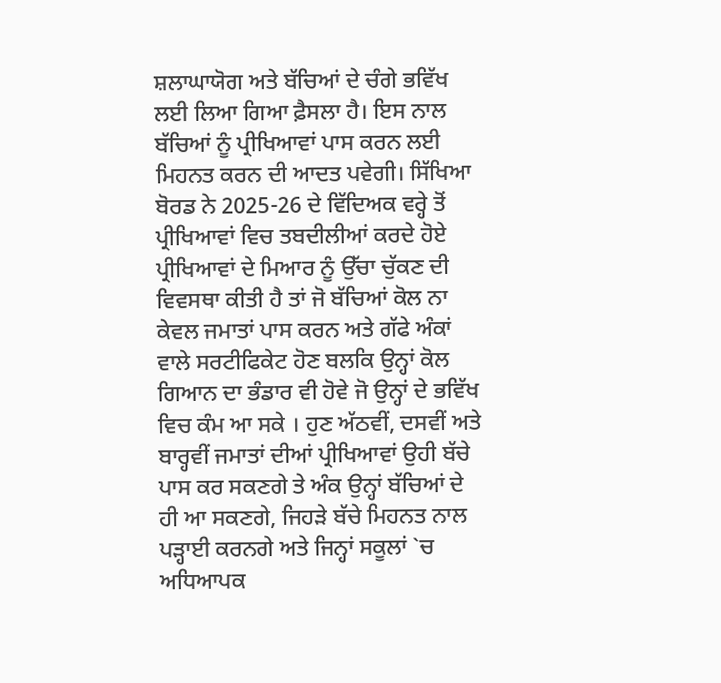ਸ਼ਲਾਘਾਯੋਗ ਅਤੇ ਬੱਚਿਆਂ ਦੇ ਚੰਗੇ ਭਵਿੱਖ ਲਈ ਲਿਆ ਗਿਆ ਫ਼ੈਸਲਾ ਹੈ। ਇਸ ਨਾਲ ਬੱਚਿਆਂ ਨੂੰ ਪ੍ਰੀਖਿਆਵਾਂ ਪਾਸ ਕਰਨ ਲਈ ਮਿਹਨਤ ਕਰਨ ਦੀ ਆਦਤ ਪਵੇਗੀ। ਸਿੱਖਿਆ ਬੋਰਡ ਨੇ 2025-26 ਦੇ ਵਿੱਦਿਅਕ ਵਰ੍ਹੇ ਤੋਂ ਪ੍ਰੀਖਿਆਵਾਂ ਵਿਚ ਤਬਦੀਲੀਆਂ ਕਰਦੇ ਹੋਏ ਪ੍ਰੀਖਿਆਵਾਂ ਦੇ ਮਿਆਰ ਨੂੰ ਉੱਚਾ ਚੁੱਕਣ ਦੀ ਵਿਵਸਥਾ ਕੀਤੀ ਹੈ ਤਾਂ ਜੋ ਬੱਚਿਆਂ ਕੋਲ ਨਾ ਕੇਵਲ ਜਮਾਤਾਂ ਪਾਸ ਕਰਨ ਅਤੇ ਗੱਫੇ ਅੰਕਾਂ ਵਾਲੇ ਸਰਟੀਫਿਕੇਟ ਹੋਣ ਬਲਕਿ ਉਨ੍ਹਾਂ ਕੋਲ ਗਿਆਨ ਦਾ ਭੰਡਾਰ ਵੀ ਹੋਵੇ ਜੋ ਉਨ੍ਹਾਂ ਦੇ ਭਵਿੱਖ ਵਿਚ ਕੰਮ ਆ ਸਕੇ । ਹੁਣ ਅੱਠਵੀਂ, ਦਸਵੀਂ ਅਤੇ ਬਾਰ੍ਹਵੀਂ ਜਮਾਤਾਂ ਦੀਆਂ ਪ੍ਰੀਖਿਆਵਾਂ ਉਹੀ ਬੱਚੇ ਪਾਸ ਕਰ ਸਕਣਗੇ ਤੇ ਅੰਕ ਉਨ੍ਹਾਂ ਬੱਚਿਆਂ ਦੇ ਹੀ ਆ ਸਕਣਗੇ, ਜਿਹੜੇ ਬੱਚੇ ਮਿਹਨਤ ਨਾਲ ਪੜ੍ਹਾਈ ਕਰਨਗੇ ਅਤੇ ਜਿਨ੍ਹਾਂ ਸਕੂਲਾਂ `ਚ ਅਧਿਆਪਕ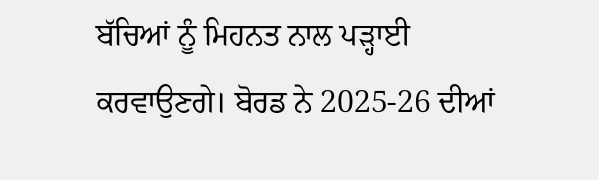ਬੱਚਿਆਂ ਨੂੰ ਮਿਹਨਤ ਨਾਲ ਪੜ੍ਹਾਈ ਕਰਵਾਉਣਗੇ। ਬੋਰਡ ਨੇ 2025-26 ਦੀਆਂ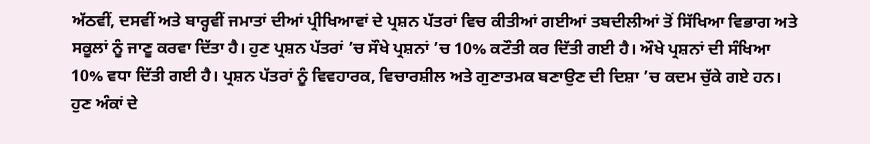ਅੱਠਵੀਂ, ਦਸਵੀਂ ਅਤੇ ਬਾਰ੍ਹਵੀਂ ਜਮਾਤਾਂ ਦੀਆਂ ਪ੍ਰੀਖਿਆਵਾਂ ਦੇ ਪ੍ਰਸ਼ਨ ਪੱਤਰਾਂ ਵਿਚ ਕੀਤੀਆਂ ਗਈਆਂ ਤਬਦੀਲੀਆਂ ਤੋਂ ਸਿੱਖਿਆ ਵਿਭਾਗ ਅਤੇ ਸਕੂਲਾਂ ਨੂੰ ਜਾਣੂ ਕਰਵਾ ਦਿੱਤਾ ਹੈ। ਹੁਣ ਪ੍ਰਸ਼ਨ ਪੱਤਰਾਂ ’ਚ ਸੌਖੇ ਪ੍ਰਸ਼ਨਾਂ ’ਚ 10% ਕਟੌਤੀ ਕਰ ਦਿੱਤੀ ਗਈ ਹੈ। ਔਖੇ ਪ੍ਰਸ਼ਨਾਂ ਦੀ ਸੰਖਿਆ 10% ਵਧਾ ਦਿੱਤੀ ਗਈ ਹੈ। ਪ੍ਰਸ਼ਨ ਪੱਤਰਾਂ ਨੂੰ ਵਿਵਹਾਰਕ, ਵਿਚਾਰਸ਼ੀਲ ਅਤੇ ਗੁਣਾਤਮਕ ਬਣਾਉਣ ਦੀ ਦਿਸ਼ਾ ’ਚ ਕਦਮ ਚੁੱਕੇ ਗਏ ਹਨ। ਹੁਣ ਅੰਕਾਂ ਦੇ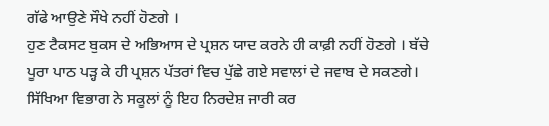ਗੱਫੇ ਆਉਣੇ ਸੌਖੇ ਨਹੀਂ ਹੋਣਗੇ ।
ਹੁਣ ਟੈਕਸਟ ਬੁਕਸ ਦੇ ਅਭਿਆਸ ਦੇ ਪ੍ਰਸ਼ਨ ਯਾਦ ਕਰਨੇ ਹੀ ਕਾਫ਼ੀ ਨਹੀਂ ਹੋਣਗੇ । ਬੱਚੇ ਪੂਰਾ ਪਾਠ ਪੜ੍ਹ ਕੇ ਹੀ ਪ੍ਰਸ਼ਨ ਪੱਤਰਾਂ ਵਿਚ ਪੁੱਛੇ ਗਏ ਸਵਾਲਾਂ ਦੇ ਜਵਾਬ ਦੇ ਸਕਣਗੇ। ਸਿੱਖਿਆ ਵਿਭਾਗ ਨੇ ਸਕੂਲਾਂ ਨੂੰ ਇਹ ਨਿਰਦੇਸ਼ ਜਾਰੀ ਕਰ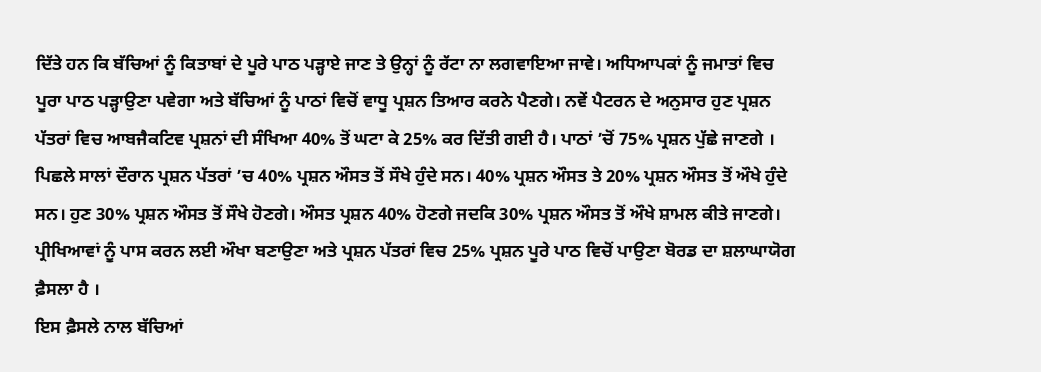ਦਿੱਤੇ ਹਨ ਕਿ ਬੱਚਿਆਂ ਨੂੰ ਕਿਤਾਬਾਂ ਦੇ ਪੂਰੇ ਪਾਠ ਪੜ੍ਹਾਏ ਜਾਣ ਤੇ ਉਨ੍ਹਾਂ ਨੂੰ ਰੱਟਾ ਨਾ ਲਗਵਾਇਆ ਜਾਵੇ। ਅਧਿਆਪਕਾਂ ਨੂੰ ਜਮਾਤਾਂ ਵਿਚ ਪੂਰਾ ਪਾਠ ਪੜ੍ਹਾਉਣਾ ਪਵੇਗਾ ਅਤੇ ਬੱਚਿਆਂ ਨੂੰ ਪਾਠਾਂ ਵਿਚੋਂ ਵਾਧੂ ਪ੍ਰਸ਼ਨ ਤਿਆਰ ਕਰਨੇ ਪੈਣਗੇ। ਨਵੇਂ ਪੈਟਰਨ ਦੇ ਅਨੁਸਾਰ ਹੁਣ ਪ੍ਰਸ਼ਨ ਪੱਤਰਾਂ ਵਿਚ ਆਬਜੈਕਟਿਵ ਪ੍ਰਸ਼ਨਾਂ ਦੀ ਸੰਖਿਆ 40% ਤੋਂ ਘਟਾ ਕੇ 25% ਕਰ ਦਿੱਤੀ ਗਈ ਹੈ। ਪਾਠਾਂ ’ਚੋਂ 75% ਪ੍ਰਸ਼ਨ ਪੁੱਛੇ ਜਾਣਗੇ ।
ਪਿਛਲੇ ਸਾਲਾਂ ਦੌਰਾਨ ਪ੍ਰਸ਼ਨ ਪੱਤਰਾਂ ’ਚ 40% ਪ੍ਰਸ਼ਨ ਔਸਤ ਤੋਂ ਸੌਖੇ ਹੁੰਦੇ ਸਨ। 40% ਪ੍ਰਸ਼ਨ ਔਸਤ ਤੇ 20% ਪ੍ਰਸ਼ਨ ਔਸਤ ਤੋਂ ਔਖੇ ਹੁੰਦੇ ਸਨ। ਹੁਣ 30% ਪ੍ਰਸ਼ਨ ਔਸਤ ਤੋਂ ਸੌਖੇ ਹੋਣਗੇ। ਔਸਤ ਪ੍ਰਸ਼ਨ 40% ਹੋਣਗੇ ਜਦਕਿ 30% ਪ੍ਰਸ਼ਨ ਔਸਤ ਤੋਂ ਔਖੇ ਸ਼ਾਮਲ ਕੀਤੇ ਜਾਣਗੇ। ਪ੍ਰੀਖਿਆਵਾਂ ਨੂੰ ਪਾਸ ਕਰਨ ਲਈ ਔਖਾ ਬਣਾਉਣਾ ਅਤੇ ਪ੍ਰਸ਼ਨ ਪੱਤਰਾਂ ਵਿਚ 25% ਪ੍ਰਸ਼ਨ ਪੂਰੇ ਪਾਠ ਵਿਚੋਂ ਪਾਉਣਾ ਬੋਰਡ ਦਾ ਸ਼ਲਾਘਾਯੋਗ ਫ਼ੈਸਲਾ ਹੈ ।
ਇਸ ਫ਼ੈਸਲੇ ਨਾਲ ਬੱਚਿਆਂ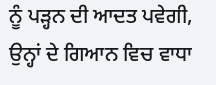ਨੂੰ ਪੜ੍ਹਨ ਦੀ ਆਦਤ ਪਵੇਗੀ, ਉਨ੍ਹਾਂ ਦੇ ਗਿਆਨ ਵਿਚ ਵਾਧਾ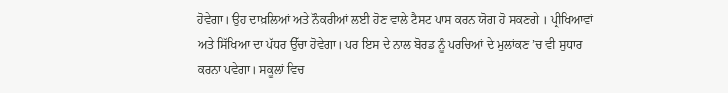ਹੋਵੇਗਾ। ਉਹ ਦਾਖ਼ਲਿਆਂ ਅਤੇ ਨੌਕਰੀਆਂ ਲਈ ਹੋਣ ਵਾਲੇ ਟੈਸਟ ਪਾਸ ਕਰਨ ਯੋਗ ਹੋ ਸਕਣਗੇ । ਪ੍ਰੀਖਿਆਵਾਂ ਅਤੇ ਸਿੱਖਿਆ ਦਾ ਪੱਧਰ ਉੱਚਾ ਹੋਵੇਗਾ। ਪਰ ਇਸ ਦੇ ਨਾਲ ਬੋਰਡ ਨੂੰ ਪਰਚਿਆਂ ਦੇ ਮੁਲਾਂਕਣ ’ਚ ਵੀ ਸੁਧਾਰ ਕਰਨਾ ਪਵੇਗਾ। ਸਕੂਲਾਂ ਵਿਚ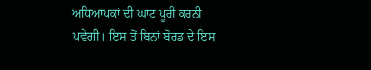ਅਧਿਆਪਕਾਂ ਦੀ ਘਾਟ ਪੂਰੀ ਕਰਨੀ ਪਵੇਗੀ। ਇਸ ਤੋਂ ਬਿਨਾਂ ਬੋਰਡ ਦੇ ਇਸ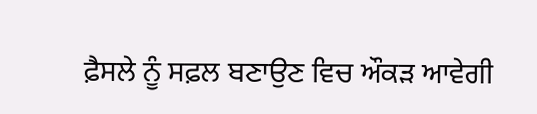ਫ਼ੈਸਲੇ ਨੂੰ ਸਫ਼ਲ ਬਣਾਉਣ ਵਿਚ ਔਕੜ ਆਵੇਗੀ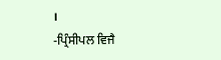।
-ਪ੍ਰਿੰਸੀਪਲ ਵਿਜੈ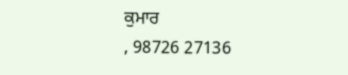ਕੁਮਾਰ
, 98726 27136